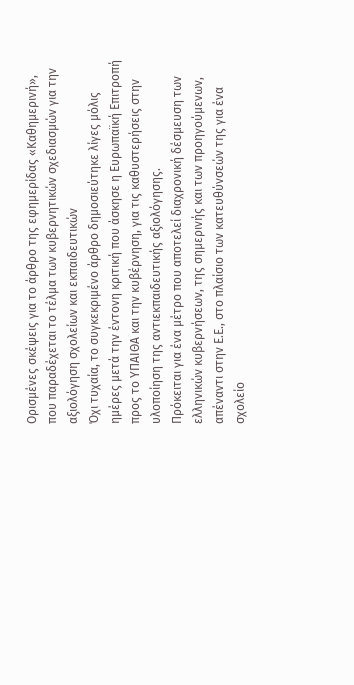Ορισμένες σκέψεις για το άρθρο της εφημερίδας «Καθημερινή», που παραδέχεται το τέλμα των κυβερνητικών σχεδιασμών για την αξιολόγηση σχολείων και εκπαιδευτικών
Όχι τυχαία, το συγκεκριμένο άρθρο δημοσιεύτηκε λίγες μόλις ημέρες μετά την έντονη κριτική που άσκησε η Ευρωπαϊκή Επιτροπή προς το ΥΠΑΙΘΑ και την κυβέρνηση, για τις καθυστερήσεις στην υλοποίηση της αντιεκπαιδευτικής αξιολόγησης.
Πρόκειται για ένα μέτρο που αποτελεί διαχρονική δέσμευση των ελληνικών κυβερνήσεων, της σημερινής και των προηγούμενων, απέναντι στην Ε.Ε., στο πλαίσιο των κατευθύνσεών της για ένα σχολείο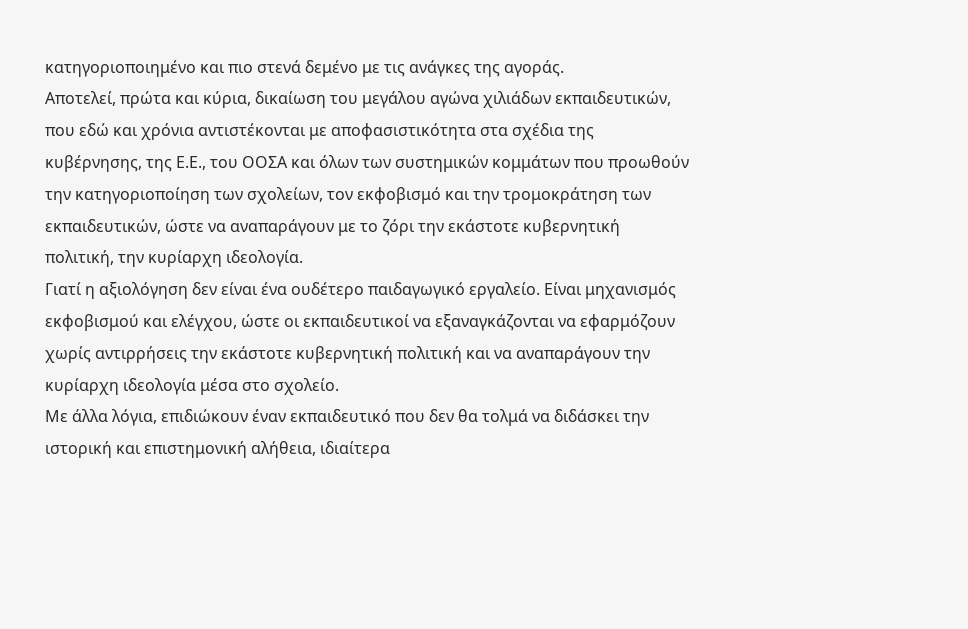κατηγοριοποιημένο και πιο στενά δεμένο με τις ανάγκες της αγοράς.
Αποτελεί, πρώτα και κύρια, δικαίωση του μεγάλου αγώνα χιλιάδων εκπαιδευτικών, που εδώ και χρόνια αντιστέκονται με αποφασιστικότητα στα σχέδια της κυβέρνησης, της Ε.Ε., του ΟΟΣΑ και όλων των συστημικών κομμάτων που προωθούν την κατηγοριοποίηση των σχολείων, τον εκφοβισμό και την τρομοκράτηση των εκπαιδευτικών, ώστε να αναπαράγουν με το ζόρι την εκάστοτε κυβερνητική πολιτική, την κυρίαρχη ιδεολογία.
Γιατί η αξιολόγηση δεν είναι ένα ουδέτερο παιδαγωγικό εργαλείο. Είναι μηχανισμός εκφοβισμού και ελέγχου, ώστε οι εκπαιδευτικοί να εξαναγκάζονται να εφαρμόζουν χωρίς αντιρρήσεις την εκάστοτε κυβερνητική πολιτική και να αναπαράγουν την κυρίαρχη ιδεολογία μέσα στο σχολείο.
Με άλλα λόγια, επιδιώκουν έναν εκπαιδευτικό που δεν θα τολμά να διδάσκει την ιστορική και επιστημονική αλήθεια, ιδιαίτερα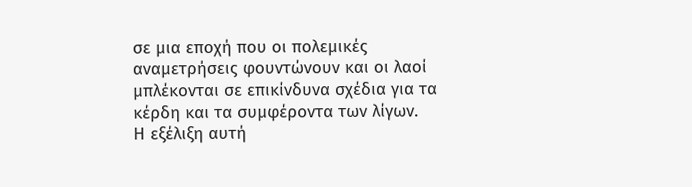σε μια εποχή που οι πολεμικές αναμετρήσεις φουντώνουν και οι λαοί μπλέκονται σε επικίνδυνα σχέδια για τα κέρδη και τα συμφέροντα των λίγων.
Η εξέλιξη αυτή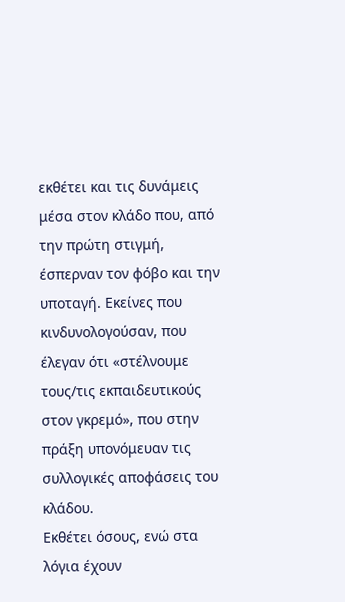εκθέτει και τις δυνάμεις μέσα στον κλάδο που, από την πρώτη στιγμή, έσπερναν τον φόβο και την υποταγή. Εκείνες που κινδυνολογούσαν, που έλεγαν ότι «στέλνουμε τους/τις εκπαιδευτικούς στον γκρεμό», που στην πράξη υπονόμευαν τις συλλογικές αποφάσεις του κλάδου.
Εκθέτει όσους, ενώ στα λόγια έχουν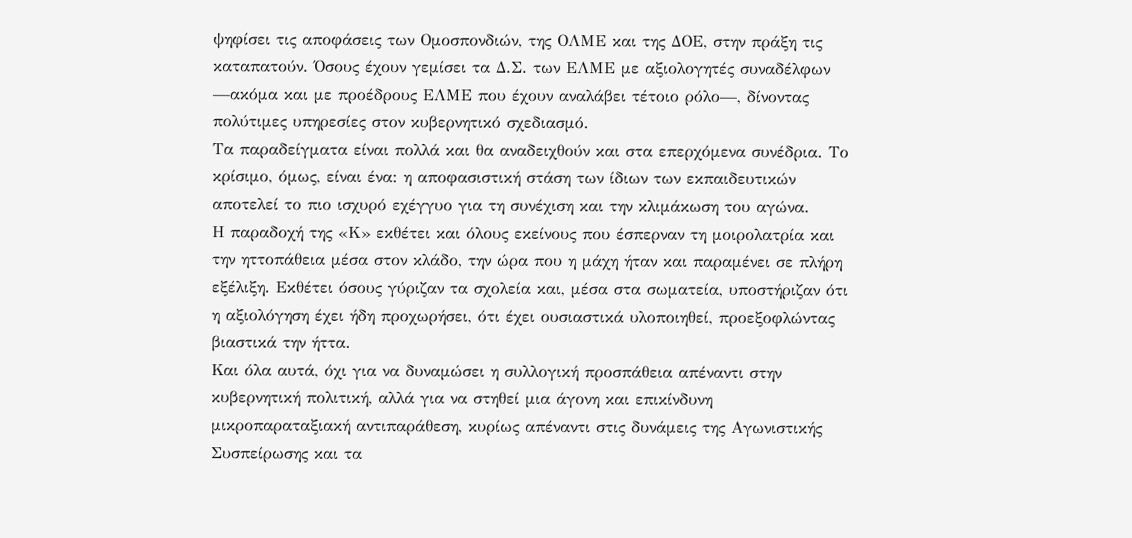ψηφίσει τις αποφάσεις των Ομοσπονδιών, της ΟΛΜΕ και της ΔΟΕ, στην πράξη τις καταπατούν. Όσους έχουν γεμίσει τα Δ.Σ. των ΕΛΜΕ με αξιολογητές συναδέλφων —ακόμα και με προέδρους ΕΛΜΕ που έχουν αναλάβει τέτοιο ρόλο—, δίνοντας πολύτιμες υπηρεσίες στον κυβερνητικό σχεδιασμό.
Τα παραδείγματα είναι πολλά και θα αναδειχθούν και στα επερχόμενα συνέδρια. Το κρίσιμο, όμως, είναι ένα: η αποφασιστική στάση των ίδιων των εκπαιδευτικών αποτελεί το πιο ισχυρό εχέγγυο για τη συνέχιση και την κλιμάκωση του αγώνα.
Η παραδοχή της «Κ» εκθέτει και όλους εκείνους που έσπερναν τη μοιρολατρία και την ηττοπάθεια μέσα στον κλάδο, την ώρα που η μάχη ήταν και παραμένει σε πλήρη εξέλιξη. Εκθέτει όσους γύριζαν τα σχολεία και, μέσα στα σωματεία, υποστήριζαν ότι η αξιολόγηση έχει ήδη προχωρήσει, ότι έχει ουσιαστικά υλοποιηθεί, προεξοφλώντας βιαστικά την ήττα.
Και όλα αυτά, όχι για να δυναμώσει η συλλογική προσπάθεια απέναντι στην κυβερνητική πολιτική, αλλά για να στηθεί μια άγονη και επικίνδυνη μικροπαραταξιακή αντιπαράθεση, κυρίως απέναντι στις δυνάμεις της Αγωνιστικής Συσπείρωσης και τα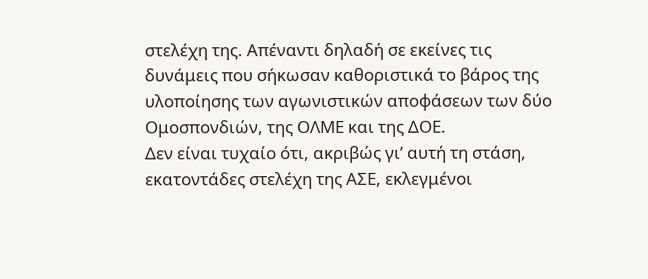στελέχη της. Απέναντι δηλαδή σε εκείνες τις δυνάμεις που σήκωσαν καθοριστικά το βάρος της υλοποίησης των αγωνιστικών αποφάσεων των δύο Ομοσπονδιών, της ΟΛΜΕ και της ΔΟΕ.
Δεν είναι τυχαίο ότι, ακριβώς γι’ αυτή τη στάση, εκατοντάδες στελέχη της ΑΣΕ, εκλεγμένοι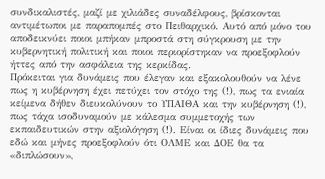συνδικαλιστές, μαζί με χιλιάδες συναδέλφους, βρίσκονται αντιμέτωποι με παραπομπές στο Πειθαρχικό. Αυτό από μόνο του αποδεικνύει ποιοι μπήκαν μπροστά στη σύγκρουση με την κυβερνητική πολιτική και ποιοι περιορίστηκαν να προεξοφλούν ήττες από την ασφάλεια της κερκίδας.
Πρόκειται για δυνάμεις που έλεγαν και εξακολουθούν να λένε πως η κυβέρνηση έχει πετύχει τον στόχο της (!), πως τα ενιαία κείμενα δήθεν διευκολύνουν το ΥΠΑΙΘΑ και την κυβέρνηση (!), πως τάχα ισοδυναμούν με κάλεσμα συμμετοχής των εκπαιδευτικών στην αξιολόγηση (!). Είναι οι ίδιες δυνάμεις που εδώ και μήνες προεξοφλούν ότι ΟΛΜΕ και ΔΟΕ θα τα «διπλώσουν»,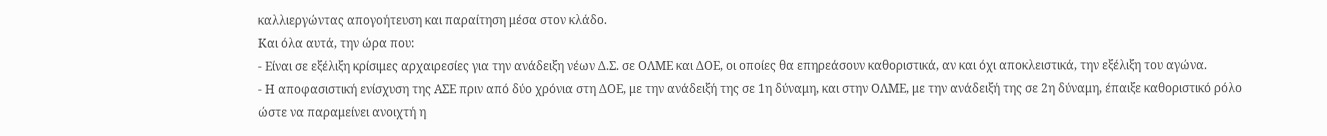καλλιεργώντας απογοήτευση και παραίτηση μέσα στον κλάδο.
Και όλα αυτά, την ώρα που:
- Είναι σε εξέλιξη κρίσιμες αρχαιρεσίες για την ανάδειξη νέων Δ.Σ. σε ΟΛΜΕ και ΔΟΕ, οι οποίες θα επηρεάσουν καθοριστικά, αν και όχι αποκλειστικά, την εξέλιξη του αγώνα.
- Η αποφασιστική ενίσχυση της ΑΣΕ πριν από δύο χρόνια στη ΔΟΕ, με την ανάδειξή της σε 1η δύναμη, και στην ΟΛΜΕ, με την ανάδειξή της σε 2η δύναμη, έπαιξε καθοριστικό ρόλο ώστε να παραμείνει ανοιχτή η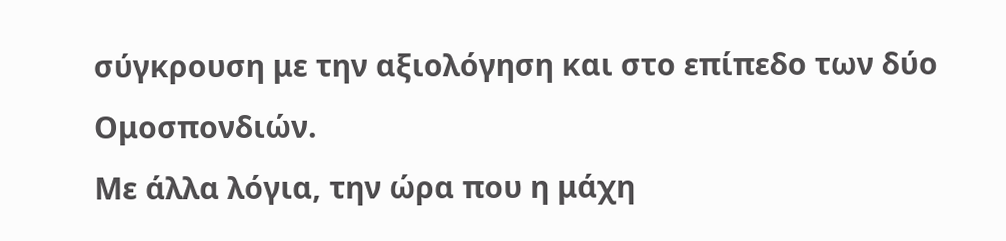σύγκρουση με την αξιολόγηση και στο επίπεδο των δύο Ομοσπονδιών.
Με άλλα λόγια, την ώρα που η μάχη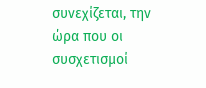συνεχίζεται, την ώρα που οι συσχετισμοί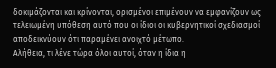δοκιμάζονται και κρίνονται, ορισμένοι επιμένουν να εμφανίζουν ως τελειωμένη υπόθεση αυτό που οι ίδιοι οι κυβερνητικοί σχεδιασμοί αποδεικνύουν ότι παραμένει ανοιχτό μέτωπο.
Αλήθεια, τι λένε τώρα όλοι αυτοί, όταν η ίδια η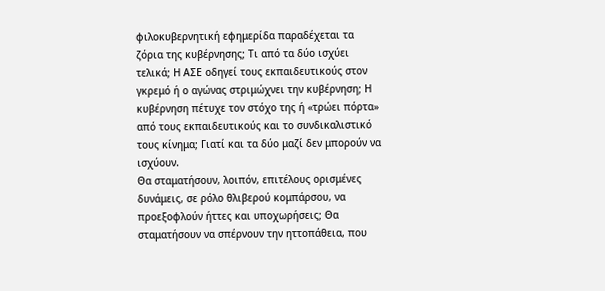φιλοκυβερνητική εφημερίδα παραδέχεται τα ζόρια της κυβέρνησης; Τι από τα δύο ισχύει τελικά; Η ΑΣΕ οδηγεί τους εκπαιδευτικούς στον γκρεμό ή ο αγώνας στριμώχνει την κυβέρνηση; Η κυβέρνηση πέτυχε τον στόχο της ή «τρώει πόρτα» από τους εκπαιδευτικούς και το συνδικαλιστικό τους κίνημα; Γιατί και τα δύο μαζί δεν μπορούν να ισχύουν.
Θα σταματήσουν, λοιπόν, επιτέλους ορισμένες δυνάμεις, σε ρόλο θλιβερού κομπάρσου, να προεξοφλούν ήττες και υποχωρήσεις; Θα σταματήσουν να σπέρνουν την ηττοπάθεια, που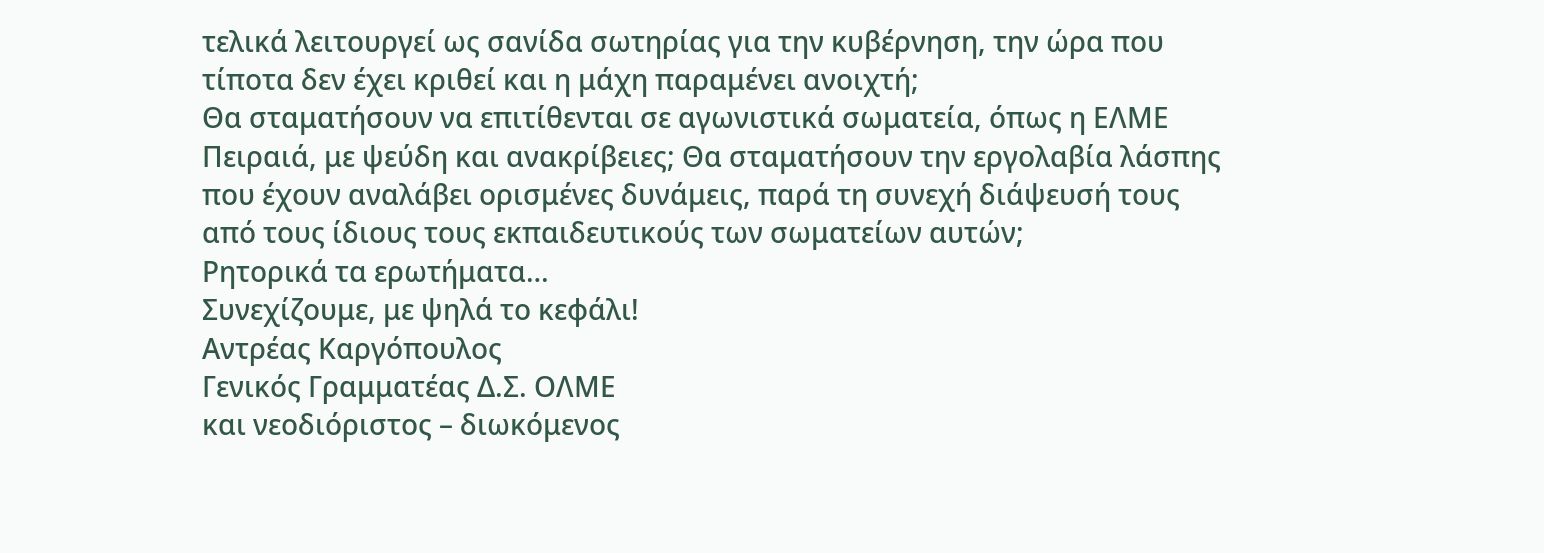τελικά λειτουργεί ως σανίδα σωτηρίας για την κυβέρνηση, την ώρα που τίποτα δεν έχει κριθεί και η μάχη παραμένει ανοιχτή;
Θα σταματήσουν να επιτίθενται σε αγωνιστικά σωματεία, όπως η ΕΛΜΕ Πειραιά, με ψεύδη και ανακρίβειες; Θα σταματήσουν την εργολαβία λάσπης που έχουν αναλάβει ορισμένες δυνάμεις, παρά τη συνεχή διάψευσή τους από τους ίδιους τους εκπαιδευτικούς των σωματείων αυτών;
Ρητορικά τα ερωτήματα…
Συνεχίζουμε, με ψηλά το κεφάλι!
Αντρέας Καργόπουλος
Γενικός Γραμματέας Δ.Σ. ΟΛΜΕ
και νεοδιόριστος – διωκόμενος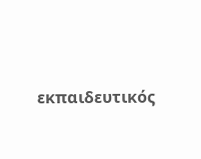εκπαιδευτικός